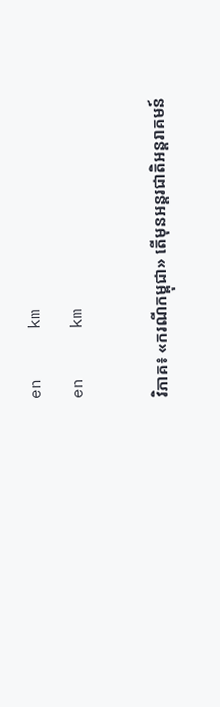en     km
en     km

វិភាគ៖ «ករណីកម្ពុជា» តើមុនអន្តរជាតិអន្តរាគមន៍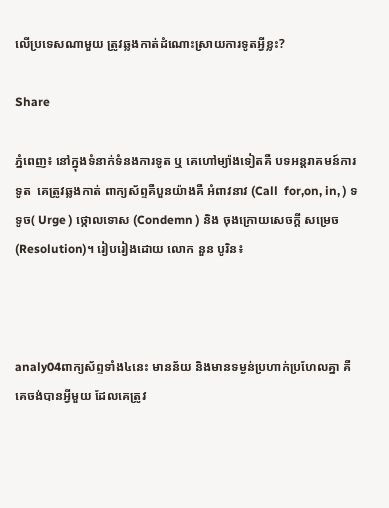លើប្រទេសណាមួយ ត្រូវឆ្លងកាត់ដំណោះស្រាយការទូតអ្វីខ្លះ?

Share

ភ្នំពេញ៖ នៅក្នុងទំនាក់ទំនងការទូត ឬ គេហៅម្យ៉ាងទៀតគឺ បទអន្តរាគមន៍ការទូត  គេត្រូវឆ្លងកាត់ ពាក្យស័ព្ទគឺបួនយ៉ាងគឺ អំពាវនាវ (Call  for,on, in, ) ទទូច( Urge ) ថ្កោលទោស (Condemn ) និង ចុងក្រោយសេចក្ដី សម្រេច (Resolution)។ រៀបរៀងដោយ លោក នួន បូរិន៖



analy04ពាក្យស័ព្ទទាំង៤នេះ មានន័យ និងមានទម្ងន់ប្រហាក់ប្រហែលគ្នា គឺគេចង់បានអ្វីមួយ ដែលគេត្រូវ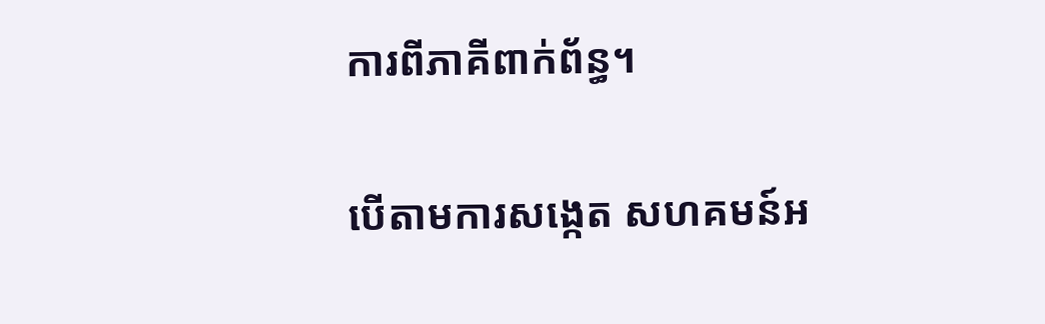ការពីភាគីពាក់ព័ន្ធ។

បើតាមការសង្កេត សហគមន៍អ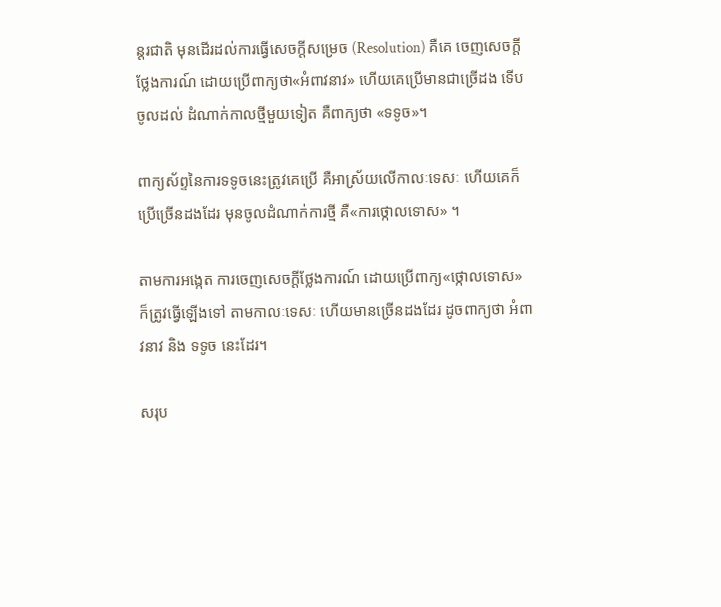ន្តរជាតិ មុនដើរដល់ការធ្វើសេចក្ដីសម្រេច (Resolution) គឺគេ ចេញសេចក្ដីថ្លែងការណ៍ ដោយប្រើពាក្យថា«អំពាវនាវ» ហើយគេប្រើមានជាច្រើដង ទើបចូលដល់ ដំណាក់កាលថ្មីមួយទៀត គឺពាក្យថា «ទទូច»។

ពាក្យស័ព្ទនៃការទទូចនេះត្រូវគេប្រើ គឺអាស្រ័យលើកាលៈទេសៈ ហើយគេក៏ប្រើច្រើនដងដែរ មុនចូលដំណាក់ការថ្មី គឺ«ការថ្កោលទោស» ។

តាមការអង្កេត ការចេញសេចក្ដីថ្លែងការណ៍ ដោយប្រើពាក្យ«ថ្កោលទោស» ក៏ត្រូវធ្វើឡើងទៅ តាមកាលៈទេសៈ ហើយមានច្រើនដងដែរ ដូចពាក្យថា អំពាវនាវ និង ទទូច នេះដែរ។

សរុប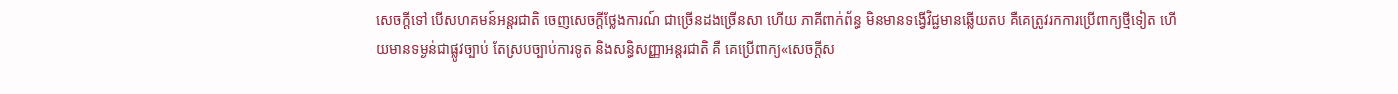សេចក្ដីទៅ បើសហគមន៍អន្តរជាតិ ចេញសេចក្ដីថ្លែងការណ៍ ជាច្រើនដងច្រើនសា ហើយ ភាគីពាក់ព័ន្ធ មិនមានទង្វើវិជ្ជមានឆ្លើយតប គឺគេត្រូវរកការប្រើពាក្យថ្មីទៀត ហើយមានទម្ងន់ជាផ្លូវច្បាប់ តែស្របច្បាប់ការទូត និងសន្ធិសញ្ញាអន្តរជាតិ គឺ គេប្រើពាក្យ«សេចក្ដីស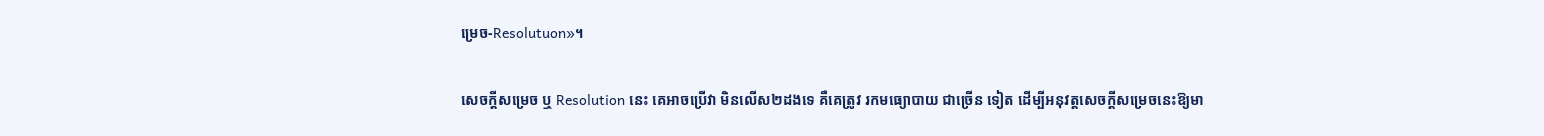ម្រេច-Resolutuon»។

សេចក្ដីសម្រេច ឬ Resolution នេះ គេអាចប្រើវា មិនលើស២ដងទេ គឺគេត្រូវ រកមធ្យោបាយ ជាច្រើន ទៀត ដើម្បីអនុវត្តសេចក្ដីសម្រេចនេះឱ្យមា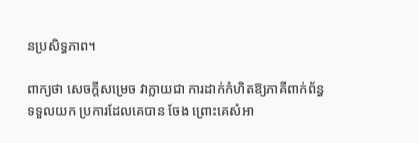នប្រសិទ្ធភាព។

ពាក្យថា សេចក្ដីសម្រេច វាក្លាយជា ការដាក់កំហិតឱ្យភាគីពាក់ព័ន្ធ ទទួលយក ប្រការដែលគេបាន ចែង ព្រោះគេសំអា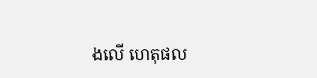ងលើ ហេតុផល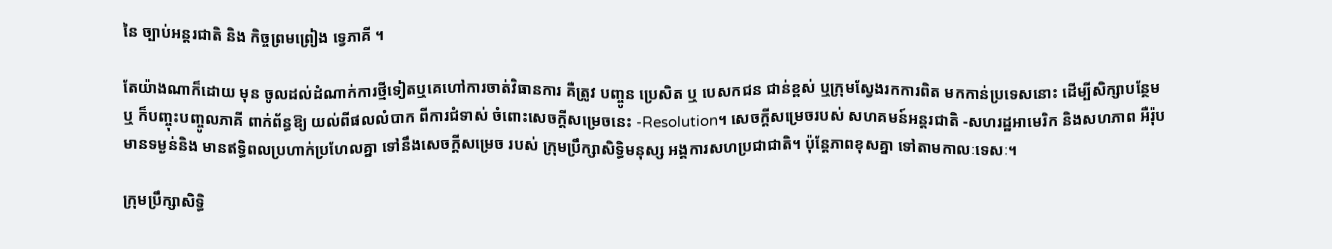នៃ ច្បាប់អន្តរជាតិ និង កិច្ចព្រមព្រៀង ទ្វេភាគី ។

តែយ៉ាងណាក៏ដោយ មុន ចូលដល់ដំណាក់ការថ្មីទៀតឬគេហៅការចាត់វិធានការ គឺត្រូវ បញ្ចូន ប្រេសិត ឬ បេសកជន ជាន់ខ្ពស់ ឬក្រុមស្វែងរកការពិត មកកាន់ប្រទេសនោះ ដើម្បីសិក្សាបន្ថែម ឬ ក៏បញ្ចុះបញ្ចូលភាគី ពាក់ព័ន្ធឱ្យ យល់ពីផលលំបាក ពីការជំទាស់ ចំពោះសេចក្ដីសម្រេចនេះ -Resolution។ សេចក្ដីសម្រេចរបស់ សហគមន៍អន្តរជាតិ -សហរដ្ឋអាមេរិក និងសហភាព អឺរ៉ុប មានទម្ងន់និង មានឥទ្ធិពលប្រហាក់ប្រហែលគ្នា ទៅនឹងសេចក្ដីសម្រេច របស់ ក្រុមប្រឹក្សាសិទិ្ធមនុស្ស អង្គការសហប្រជាជាតិ។ ប៉ុន្តែភាពខុសគ្នា ទៅតាមកាលៈទេសៈ។

ក្រុមប្រឹក្សាសិទិ្ធ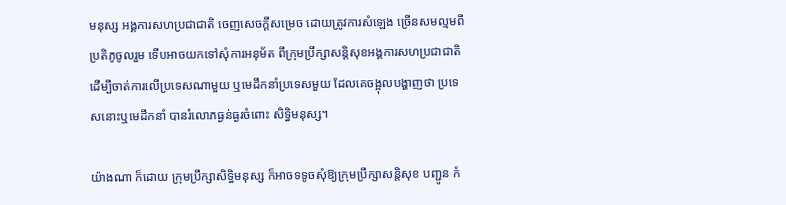មនុស្ស អង្គការសហប្រជាជាតិ ចេញសេចក្ដីសម្រេច ដោយត្រូវការសំឡេង ច្រើនសមល្មមពីប្រតិភូចូលរួម ទើបអាចយកទៅសុំការអនុម័ត ពីក្រុមប្រឹក្សាសន្តិសុខអង្គការសហប្រជាជាតិ ដើម្បីចាត់ការលើប្រទេសណាមួយ ឬមេដឹកនាំប្រទេសមួយ ដែលគេចង្អុលបង្ហាញថា ប្រទេសនោះឬមេដឹកនាំ បានរំលោភធ្ងន់ធ្ងរចំពោះ សិទ្ធិមនុស្ស។

យ៉ាងណា ក៏ដោយ ក្រុមប្រឹក្សាសិទិ្ធមនុស្ស ក៏អាចទទូចសុំឱ្យក្រុមប្រឹក្សាសន្តិសុខ បញ្ជូន កំ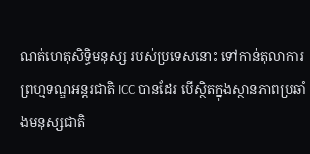ណត់ហេតុសិទ្ធិមនុស្ស របស់ប្រទេសនោះ ទៅកាន់តុលាការព្រហ្មទណ្ឌអន្តរជាតិ ICC បានដែរ បើស្ថិតក្នុងស្ថានភាពប្រឆាំងមនុស្សជាតិ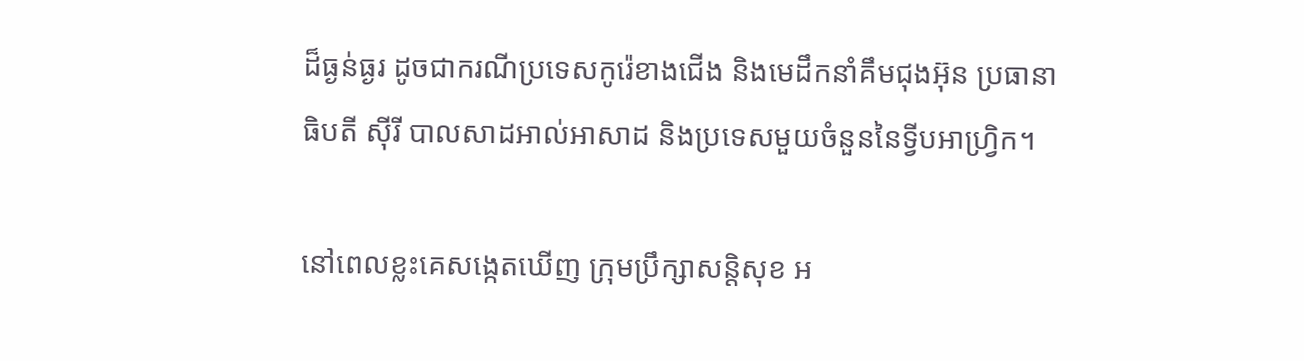ដ៏ធ្ងន់ធ្ងរ ដូចជាករណីប្រទេសកូរ៉េខាងជើង និងមេដឹកនាំគឹមជុងអ៊ុន ប្រធានាធិបតី ស៊ីរី បាលសាដអាល់អាសាដ និងប្រទេសមួយចំនួននៃទ្វីបអាហ្វ្រិក។

នៅពេលខ្លះគេសង្កេតឃើញ ក្រុមប្រឹក្សាសន្តិសុខ អ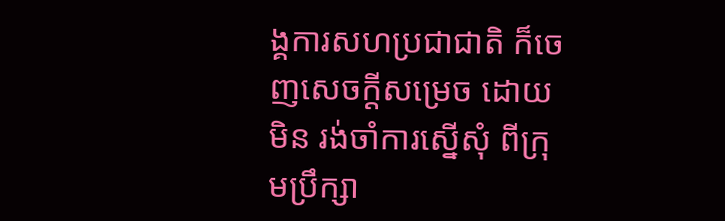ង្គការសហប្រជាជាតិ ក៏ចេញសេចក្ដីសម្រេច ដោយមិន រង់ចាំការស្នើសុំ ពីក្រុមប្រឹក្សា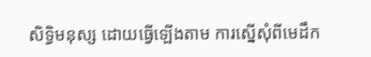សិទិ្ធមនុស្ស ដោយធ្វើឡើងតាម ការស្នើសុំពីមេដឹក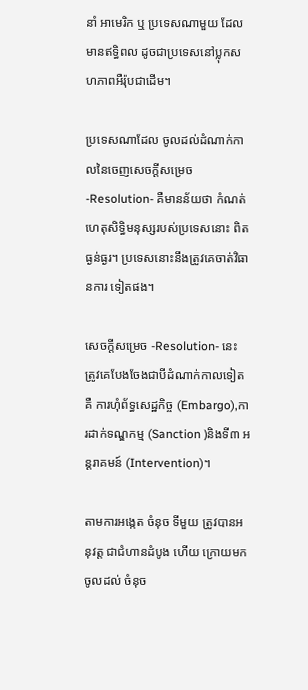នាំ អាមេរិក ឬ ប្រទេសណាមួយ ដែលមានឥទ្ធិពល ដូចជាប្រទេសនៅប្លុកសហភាពអឺរ៉ុបជាដើម។

ប្រទេសណាដែល ចូលដល់ដំណាក់កាលនៃចេញសេចក្ដីសម្រេច -Resolution- គឺមានន័យថា កំណត់ហេតុសិទ្ធិមនុស្សរបស់ប្រទេសនោះ ពិតធ្ងន់ធ្ងរ។ ប្រទេសនោះនឹងត្រូវគេចាត់វិធានការ ទៀតផង។

សេចក្ដីសម្រេច -Resolution- នេះ ត្រូវគេបែងចែងជាបីដំណាក់កាលទៀត គឺ ការហុំព័ទ្ធសេដ្ឋកិច្ច (Embargo),ការដាក់ទណ្ឌកម្ម (Sanction )និងទី៣ អន្តរាគមន៍ (Intervention)។

តាមការអង្កេត ចំនុច ទីមួយ ត្រូវបានអនុវត្ត ជាជំហានដំបូង ហើយ ក្រោយមកចូលដល់ ចំនុច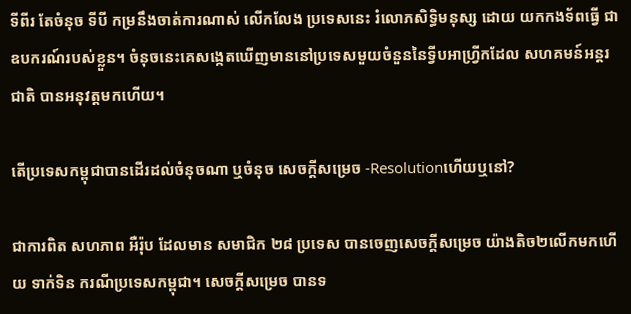ទីពីរ តែចំនុច ទីបី កម្រនឹងចាត់ការណាស់ លើកលែង ប្រទេសនេះ រំលោភសិទិ្ធមនុស្ស ដោយ យកកងទ័ពធ្វើ ជាឧបករណ៍របស់ខ្លួន។ ចំនុចនេះគេសង្កេតឃើញមាននៅប្រទេសមួយចំនួននៃទ្វីបអាហ្វ្រីកដែល សហគមន៍អន្តរជាតិ បានអនុវត្តមកហើយ។

តើប្រទេសកម្ពុជាបានដើរដល់ចំនុចណា ឬចំនុច សេចក្ដីសម្រេច -Resolutionហើយឬនៅ?

ជាការពិត សហភាព អឺរ៉ុប ដែលមាន សមាជិក ២៨ ប្រទេស បានចេញសេចក្ដីសម្រេច យ៉ាងតិច២លើកមកហើយ ទាក់ទិន ករណីប្រទេសកម្ពុជា។ សេចក្ដីសម្រេច បានទ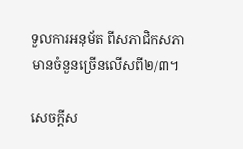ទួលការអនុម័ត ពីសភាជិកសភា មានចំនួនច្រើនលើសពី២/៣។

សេចក្ដីស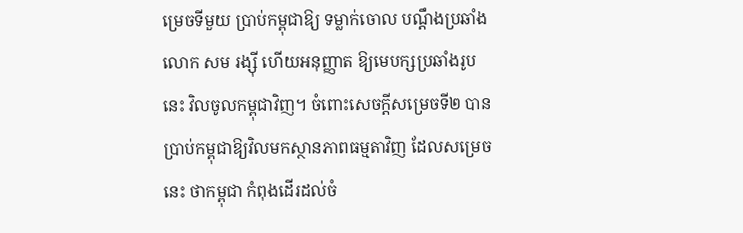ម្រេចទីមួយ ប្រាប់កម្ពុជាឱ្យ ទម្លាក់ចោល បណ្ដឹងប្រឆាំងលោក សម រង្ស៊ី ហើយអនុញ្ញាត ឱ្យមេបក្សប្រឆាំងរូបនេះ វិលចូលកម្ពុជាវិញ។ ចំពោះសេចក្ដីសម្រេចទី២ បានប្រាប់កម្ពុជាឱ្យវិលមកស្ថានភាពធម្មតាវិញ ដែលសម្រេចនេះ ថាកម្ពុជា កំពុងដើរដល់ចំ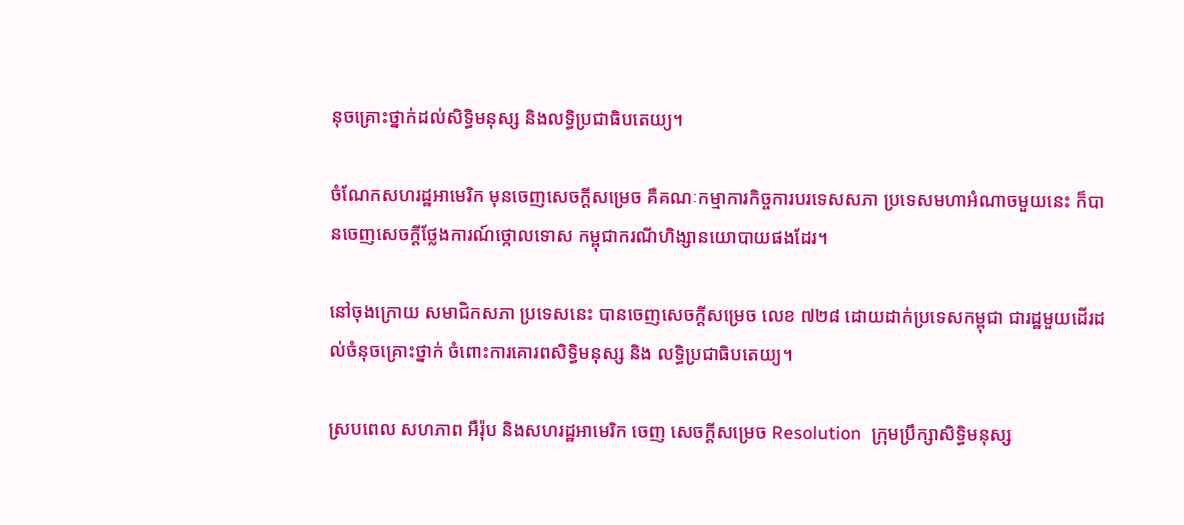នុចគ្រោះថ្នាក់ដល់សិទិ្ធមនុស្ស និងលទ្ធិប្រជាធិបតេយ្យ។

ចំណែកសហរដ្ឋអាមេរិក មុនចេញសេចក្ដីសម្រេច គឺគណៈកម្មាការកិច្ចការបរទេសសភា ប្រទេសមហាអំណាចមួយនេះ ក៏បានចេញសេចក្ដីថ្លែងការណ៍ថ្កោលទោស កម្ពុជាករណីហិង្សានយោបាយផងដែរ។

នៅចុងក្រោយ សមាជិកសភា ប្រទេសនេះ បានចេញសេចក្ដីសម្រេច លេខ ៧២៨ ដោយដាក់ប្រទេសកម្ពុជា ជារដ្ឋមួយដើរដល់ចំនុចគ្រោះថ្នាក់ ចំពោះការគោរពសិទិ្ធមនុស្ស និង លទ្ធិប្រជាធិបតេយ្យ។

ស្របពេល សហភាព អឺរ៉ុប និងសហរដ្ឋអាមេរិក ចេញ សេចក្ដីសម្រេច Resolution  ក្រុមប្រឹក្សាសិទ្ធិមនុស្ស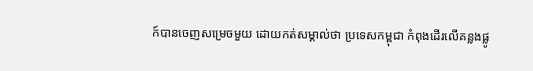ក៍បានចេញសម្រេចមួយ ដោយកត់សម្គាល់ថា ប្រទេសកម្ពុជា កំពុងដើរលើគន្លងផ្លូ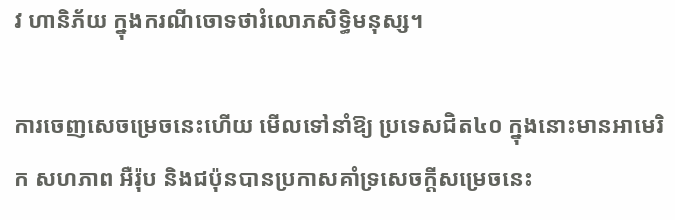វ ហានិភ័យ ក្នុងករណីចោទថារំលោភសិទិ្ធមនុស្ស។

ការចេញសេចម្រេចនេះហើយ មើលទៅនាំឱ្យ ប្រទេសជិត៤០ ក្នុងនោះមានអាមេរិក សហភាព អឺរ៉ុប និងជប៉ុនបានប្រកាសគាំទ្រសេចក្ដីសម្រេចនេះ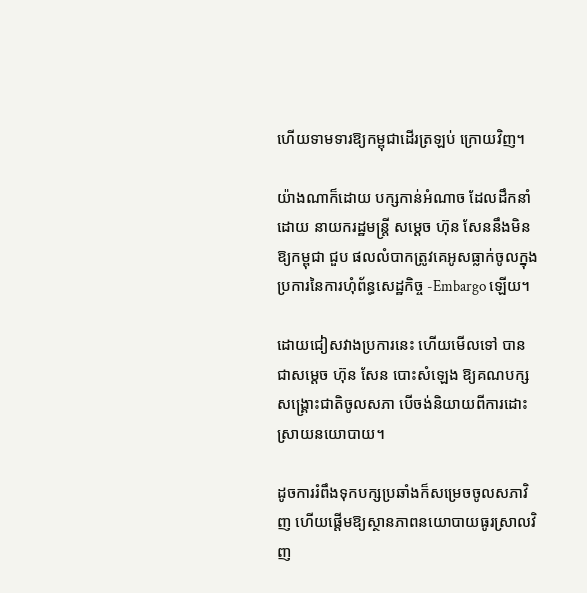ហើយទាមទារឱ្យកម្ពុជាដើរត្រឡប់ ក្រោយវិញ។

យ៉ាងណាក៏ដោយ បក្សកាន់អំណាច ដែលដឹកនាំដោយ នាយករដ្ឋមន្ត្រី សម្ដេច ហ៊ុន សែននឹងមិនឱ្យកម្ពុជា ជួប ផលលំបាកត្រូវគេអូសធ្លាក់ចូលក្នុង ប្រការនៃការហុំព័ន្ធសេដ្ឋកិច្ច -Embargo ឡើយ។

ដោយជៀសវាងប្រការនេះ ហើយមើលទៅ បានជាសម្ដេច ហ៊ុន សែន បោះសំឡេង ឱ្យគណបក្សសង្គ្រោះជាតិចូលសភា បើចង់និយាយពីការដោះស្រាយនយោបាយ។

ដូចការរំពឹងទុកបក្សប្រឆាំងក៏សម្រេចចូលសភាវិញ ហើយផ្ដើមឱ្យស្ថានភាពនយោបាយធូរស្រាលវិញ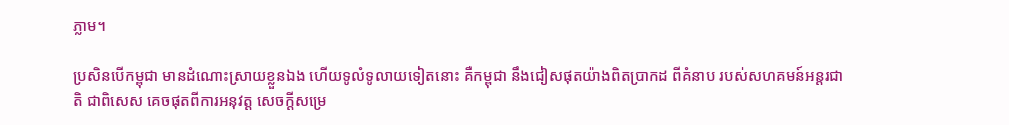ភ្លាម។

ប្រសិនបើកម្ពុជា មានដំណោះស្រាយខ្លួនឯង ហើយទូលំទូលាយទៀតនោះ គឺកម្ពុជា នឹងជៀសផុតយ៉ាងពិតប្រាកដ ពីគំនាប របស់សហគមន៍អន្តរជាតិ ជាពិសេស គេចផុតពីការអនុវត្ត សេចក្ដីសម្រេ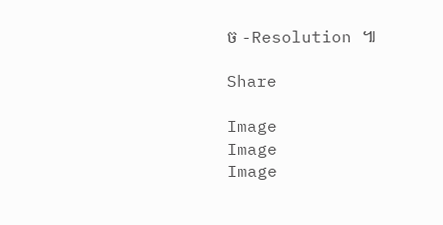ច -Resolution ៕

Share

Image
Image
Image